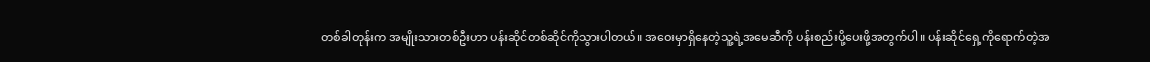တစ်ခါတုန်းက အမျိုးသားတစ်ဦးဟာ ပန်းဆိုင်တစ်ဆိုင်ကိုသွားပါတယ်။ အဝေးမှာရှိနေတဲ့သူ့ရဲ့အမေဆီကို ပန်းစည်းပို့ပေးဖို့အတွက်ပါ။ ပန်းဆိုင်ရှေ့ကိုရောက်တဲ့အ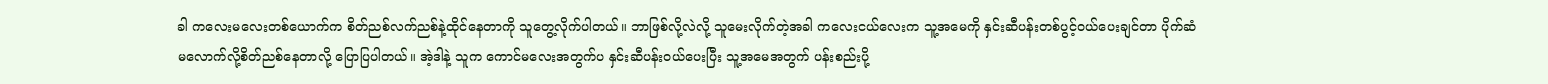ခါ ကလေးမလေးတစ်ယောက်က စိတ်ညစ်လက်ညစ်နဲ့ထိုင်နေတာကို သူတွေ့လိုက်ပါတယ်။ ဘာဖြစ်လို့လဲလို့ သူမေးလိုက်တဲ့အခါ ကလေးငယ်လေးက သူ့အမေကို နှင်းဆီပန်းတစ်ပွင့်ဝယ်ပေးချင်တာ ပိုက်ဆံမလောက်လို့စိတ်ညစ်နေတာလို့ ပြောပြပါတယ်။ အဲ့ဒါနဲ့ သူက ကောင်မလေးအတွက်ပ နှင်းဆီပန်းဝယ်ပေးပြီး သူ့အမေအတွက် ပန်းစည်းပို့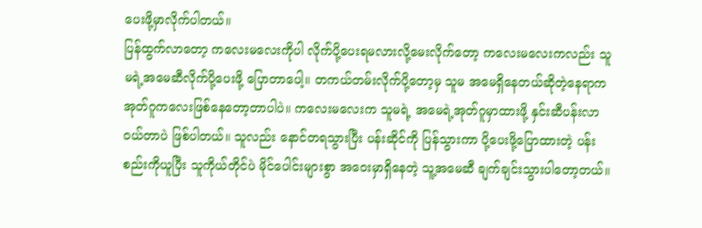ပေးဖို့မှာလိုက်ပါတယ်။
ပြန်ထွက်လာတော့ ကလေးမလေးကိုပါ လိုက်ပို့ပေးရမလားလို့မေးလိုက်တော့ ကလေးမလေးကလည်း သူမရဲ့အမေဆီလိုက်ပို့ပေးဖို့ ပြောတာပေါ့။ တကယ်တမ်းလိုက်ပို့တော့မှ သူမ အမေရှိနေတယ်ဆိုတဲ့နေရာက အုတ်ဂူကလေးဖြစ်နေတော့တာပါပဲ။ ကလေးမလေးက သူမရဲ့ အမေရဲ့အုတ်ဂူမှာထားဖို့ နှင်းဆီပန်းလာဝယ်တာပဲ ဖြစ်ပါတယ်။ သူလည်း နောင်တရသွားပြီး ပန်းဆိုင်ကို ပြန်သွားကာ ပို့ပေးဖို့ပြောထားတဲ့ ပန်းစည်းကိုယူပြီး သူကိုယ်တိုင်ပဲ မိုင်ပေါင်းများစွာ အဝေးမှာရှိနေတဲ့ သူ့အမေဆီ ချက်ချင်းသွားပါတော့တယ်။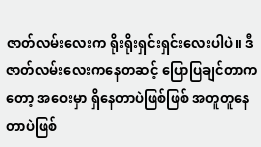ဇာတ်လမ်းလေးက ရိုးရိုးရှင်းရှင်းလေးပါပဲ။ ဒီဇာတ်လမ်းလေးကနေတဆင့် ပြောပြချင်တာကတော့ အဝေးမှာ ရှိနေတာပဲဖြစ်ဖြစ် အတူတူနေတာပဲဖြစ်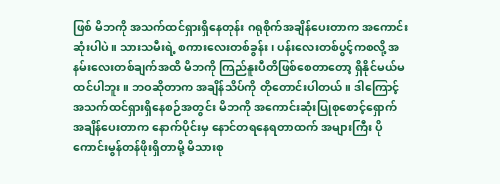ဖြစ် မိဘကို အသက်ထင်ရှားရှိနေတုန်း ဂရုစိုက်အချိန်ပေးတာက အကောင်းဆုံးပါပဲ။ သားသမီးရဲ့ စကားလေးတစ်ခွန်း၊ ပန်းလေးတစ်ပွင့်ကစလို့ အနမ်းလေးတစ်ချက်အထိ မိဘကို ကြည်နူးပီတိဖြစ်စေတာတော့ ရှိနိုင်မယ်မထင်ပါဘူး။ ဘဝဆိုတာက အချိန်သိပ်ကို တိုတောင်းပါတယ်။ ဒါကြောင့် အသက်ထင်ရှားရှိနေစဉ်အတွင်း မိဘကို အကောင်းဆုံးပြုစုစောင့်ရှောက် အချိန်ပေးတာက နောက်ပိုင်းမှ နောင်တရနေရတာထက် အများကြီး ပိုကောင်းမွန်တန်ဖိုးရှိတာမို့ မိသားစု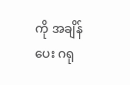ကို အချိန်ပေး ဂရု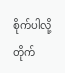စိုက်ပါလို့ တိုက်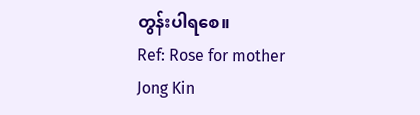တွန်းပါရစေ။
Ref: Rose for mother
Jong Kin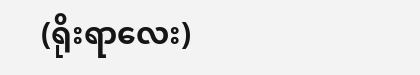(ရိုးရာလေး)